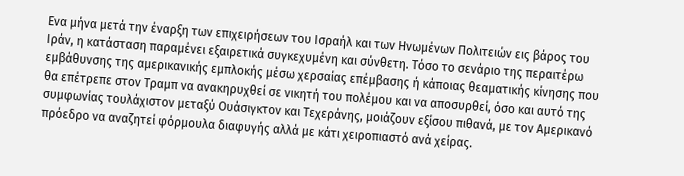Ενα μήνα μετά την έναρξη των επιχειρήσεων του Ισραήλ και των Ηνωμένων Πολιτειών εις βάρος του Ιράν, η κατάσταση παραμένει εξαιρετικά συγκεχυμένη και σύνθετη. Τόσο το σενάριο της περαιτέρω εμβάθυνσης της αμερικανικής εμπλοκής μέσω χερσαίας επέμβασης ή κάποιας θεαματικής κίνησης που θα επέτρεπε στον Τραμπ να ανακηρυχθεί σε νικητή του πολέμου και να αποσυρθεί, όσο και αυτό της συμφωνίας τουλάχιστον μεταξύ Ουάσιγκτον και Τεχεράνης, μοιάζουν εξίσου πιθανά, με τον Αμερικανό πρόεδρο να αναζητεί φόρμουλα διαφυγής αλλά με κάτι χειροπιαστό ανά χείρας.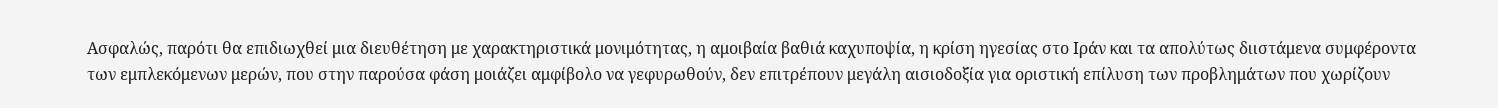Ασφαλώς, παρότι θα επιδιωχθεί μια διευθέτηση με χαρακτηριστικά μονιμότητας, η αμοιβαία βαθιά καχυποψία, η κρίση ηγεσίας στο Ιράν και τα απολύτως διιστάμενα συμφέροντα των εμπλεκόμενων μερών, που στην παρούσα φάση μοιάζει αμφίβολο να γεφυρωθούν, δεν επιτρέπουν μεγάλη αισιοδοξία για οριστική επίλυση των προβλημάτων που χωρίζουν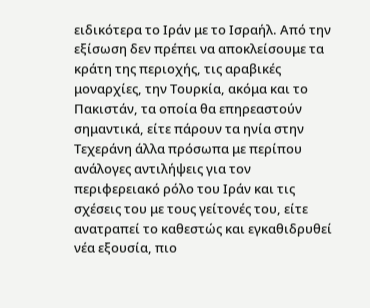ειδικότερα το Ιράν με το Ισραήλ. Από την εξίσωση δεν πρέπει να αποκλείσουμε τα κράτη της περιοχής, τις αραβικές μοναρχίες, την Τουρκία, ακόμα και το Πακιστάν, τα οποία θα επηρεαστούν σημαντικά, είτε πάρουν τα ηνία στην Τεχεράνη άλλα πρόσωπα με περίπου ανάλογες αντιλήψεις για τον περιφερειακό ρόλο του Ιράν και τις σχέσεις του με τους γείτονές του, είτε ανατραπεί το καθεστώς και εγκαθιδρυθεί νέα εξουσία, πιο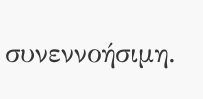συνεννοήσιμη.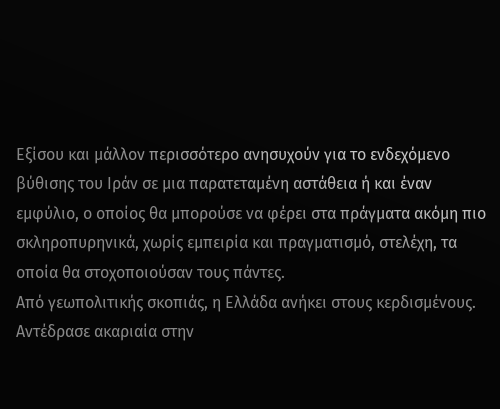Εξίσου και μάλλον περισσότερο ανησυχούν για το ενδεχόμενο βύθισης του Ιράν σε μια παρατεταμένη αστάθεια ή και έναν εμφύλιο, ο οποίος θα μπορούσε να φέρει στα πράγματα ακόμη πιο σκληροπυρηνικά, χωρίς εμπειρία και πραγματισμό, στελέχη, τα οποία θα στοχοποιούσαν τους πάντες.
Από γεωπολιτικής σκοπιάς, η Ελλάδα ανήκει στους κερδισμένους. Αντέδρασε ακαριαία στην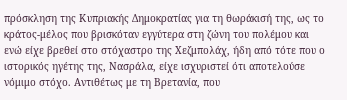πρόσκληση της Κυπριακής Δημοκρατίας για τη θωράκισή της, ως το κράτος-μέλος που βρισκόταν εγγύτερα στη ζώνη του πολέμου και ενώ είχε βρεθεί στο στόχαστρο της Χεζμπολάχ, ήδη από τότε που ο ιστορικός ηγέτης της, Νασράλα, είχε ισχυριστεί ότι αποτελούσε νόμιμο στόχο. Αντιθέτως με τη Βρετανία, που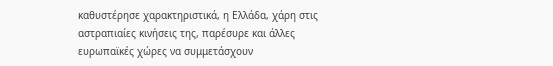καθυστέρησε χαρακτηριστικά, η Ελλάδα, χάρη στις αστραπιαίες κινήσεις της, παρέσυρε και άλλες ευρωπαϊκές χώρες να συμμετάσχουν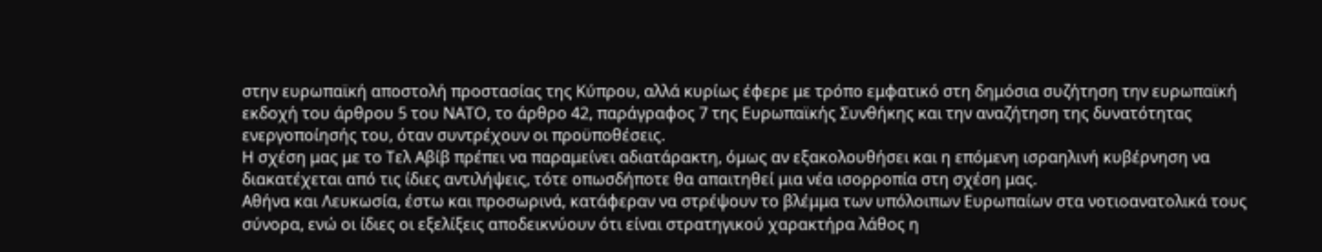στην ευρωπαϊκή αποστολή προστασίας της Κύπρου, αλλά κυρίως έφερε με τρόπο εμφατικό στη δημόσια συζήτηση την ευρωπαϊκή εκδοχή του άρθρου 5 του ΝΑΤΟ, το άρθρο 42, παράγραφος 7 της Ευρωπαϊκής Συνθήκης και την αναζήτηση της δυνατότητας ενεργοποίησής του, όταν συντρέχουν οι προϋποθέσεις.
Η σχέση μας με το Τελ Αβίβ πρέπει να παραμείνει αδιατάρακτη, όμως αν εξακολουθήσει και η επόμενη ισραηλινή κυβέρνηση να διακατέχεται από τις ίδιες αντιλήψεις, τότε οπωσδήποτε θα απαιτηθεί μια νέα ισορροπία στη σχέση μας.
Αθήνα και Λευκωσία, έστω και προσωρινά, κατάφεραν να στρέψουν το βλέμμα των υπόλοιπων Ευρωπαίων στα νοτιοανατολικά τους σύνορα, ενώ οι ίδιες οι εξελίξεις αποδεικνύουν ότι είναι στρατηγικού χαρακτήρα λάθος η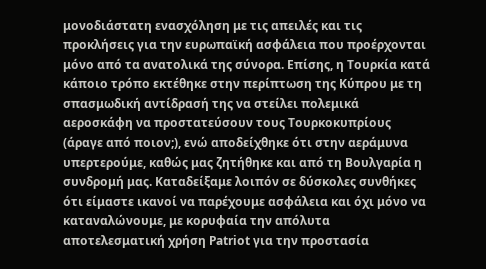μονοδιάστατη ενασχόληση με τις απειλές και τις προκλήσεις για την ευρωπαϊκή ασφάλεια που προέρχονται μόνο από τα ανατολικά της σύνορα. Επίσης, η Τουρκία κατά κάποιο τρόπο εκτέθηκε στην περίπτωση της Κύπρου με τη σπασμωδική αντίδρασή της να στείλει πολεμικά αεροσκάφη να προστατεύσουν τους Τουρκοκυπρίους (άραγε από ποιον;), ενώ αποδείχθηκε ότι στην αεράμυνα υπερτερούμε, καθώς μας ζητήθηκε και από τη Βουλγαρία η συνδρομή μας. Καταδείξαμε λοιπόν σε δύσκολες συνθήκες ότι είμαστε ικανοί να παρέχουμε ασφάλεια και όχι μόνο να καταναλώνουμε, με κορυφαία την απόλυτα αποτελεσματική χρήση Patriot για την προστασία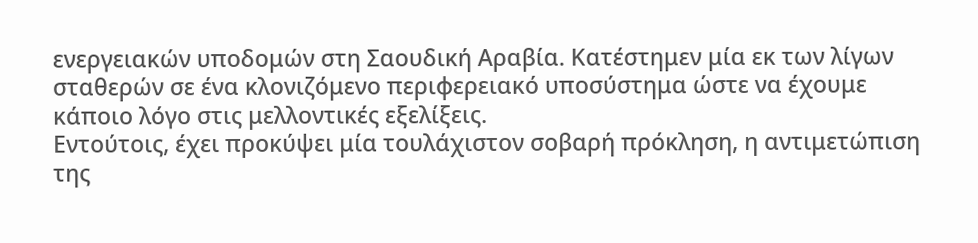ενεργειακών υποδομών στη Σαουδική Αραβία. Κατέστημεν μία εκ των λίγων σταθερών σε ένα κλονιζόμενο περιφερειακό υποσύστημα ώστε να έχουμε κάποιο λόγο στις μελλοντικές εξελίξεις.
Εντούτοις, έχει προκύψει μία τουλάχιστον σοβαρή πρόκληση, η αντιμετώπιση της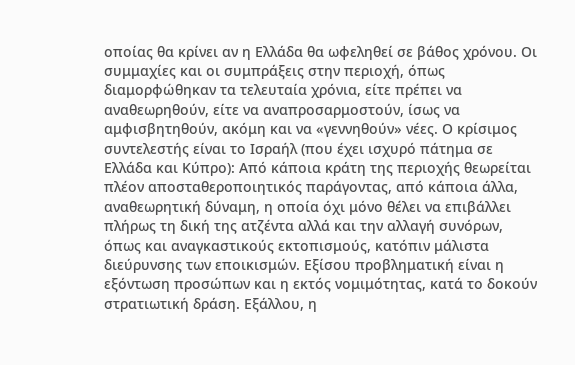οποίας θα κρίνει αν η Ελλάδα θα ωφεληθεί σε βάθος χρόνου. Οι συμμαχίες και οι συμπράξεις στην περιοχή, όπως διαμορφώθηκαν τα τελευταία χρόνια, είτε πρέπει να αναθεωρηθούν, είτε να αναπροσαρμοστούν, ίσως να αμφισβητηθούν, ακόμη και να «γεννηθούν» νέες. Ο κρίσιμος συντελεστής είναι το Ισραήλ (που έχει ισχυρό πάτημα σε Ελλάδα και Κύπρο): Από κάποια κράτη της περιοχής θεωρείται πλέον αποσταθεροποιητικός παράγοντας, από κάποια άλλα, αναθεωρητική δύναμη, η οποία όχι μόνο θέλει να επιβάλλει πλήρως τη δική της ατζέντα αλλά και την αλλαγή συνόρων, όπως και αναγκαστικούς εκτοπισμούς, κατόπιν μάλιστα διεύρυνσης των εποικισμών. Εξίσου προβληματική είναι η εξόντωση προσώπων και η εκτός νομιμότητας, κατά το δοκούν στρατιωτική δράση. Εξάλλου, η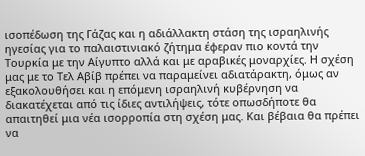ισοπέδωση της Γάζας και η αδιάλλακτη στάση της ισραηλινής ηγεσίας για το παλαιστινιακό ζήτημα έφεραν πιο κοντά την Τουρκία με την Αίγυπτο αλλά και με αραβικές μοναρχίες. Η σχέση μας με το Τελ Αβίβ πρέπει να παραμείνει αδιατάρακτη, όμως αν εξακολουθήσει και η επόμενη ισραηλινή κυβέρνηση να διακατέχεται από τις ίδιες αντιλήψεις, τότε οπωσδήποτε θα απαιτηθεί μια νέα ισορροπία στη σχέση μας. Και βέβαια θα πρέπει να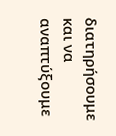διατηρήσουμε και να αναπτύξουμε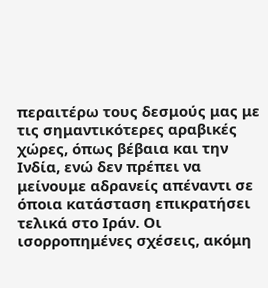περαιτέρω τους δεσμούς μας με τις σημαντικότερες αραβικές χώρες, όπως βέβαια και την Ινδία, ενώ δεν πρέπει να μείνουμε αδρανείς απέναντι σε όποια κατάσταση επικρατήσει τελικά στο Ιράν. Οι ισορροπημένες σχέσεις, ακόμη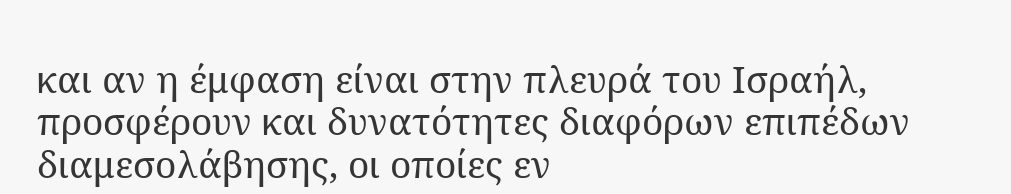και αν η έμφαση είναι στην πλευρά του Ισραήλ, προσφέρουν και δυνατότητες διαφόρων επιπέδων διαμεσολάβησης, οι οποίες εν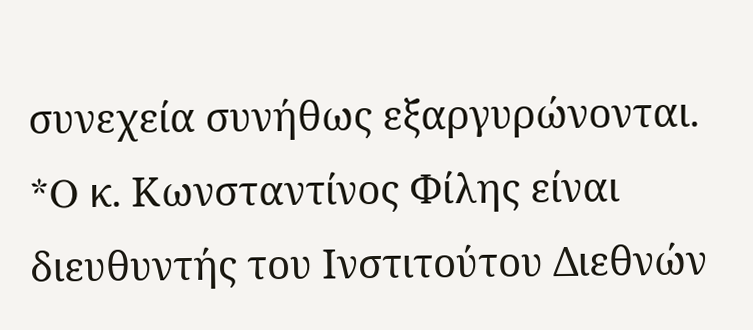συνεχεία συνήθως εξαργυρώνονται.
*O κ. Κωνσταντίνος Φίλης είναι διευθυντής του Ινστιτούτου Διεθνών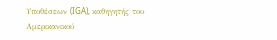Υποθέσεων (IGA), καθηγητής του Αμερικανικού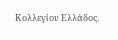Κολλεγίου Ελλάδος.